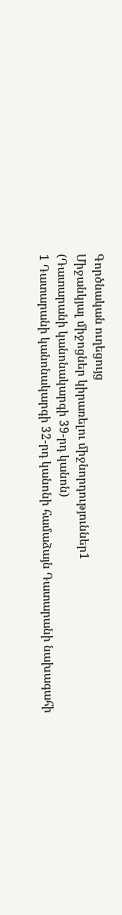Գործնական ուղեցույց
Միջանկյալ միջոցներ կիրառելու միջնորդություններ1
(Դատարանի կանոնակարգի 39-րդ կանոն)
1 Դատարանի կանոնակարգի 32-րդ կանոնի համաձայն Դատարանի նախագահի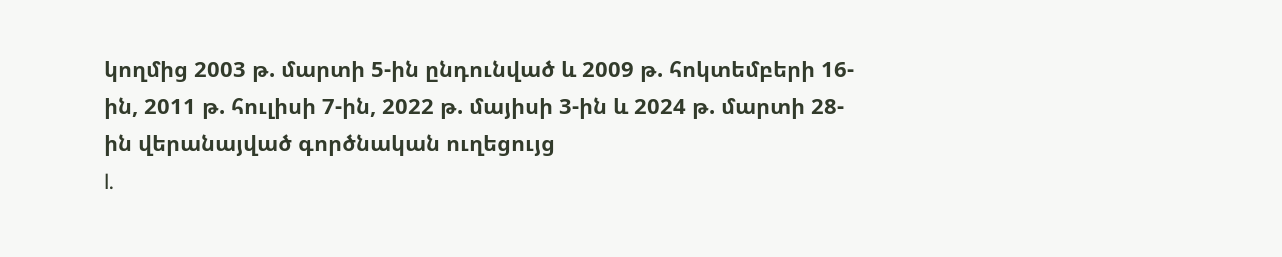կողմից 2003 թ. մարտի 5-ին ընդունված և 2009 թ. հոկտեմբերի 16-ին, 2011 թ. հուլիսի 7-ին, 2022 թ. մայիսի 3-ին և 2024 թ. մարտի 28-ին վերանայված գործնական ուղեցույց
I.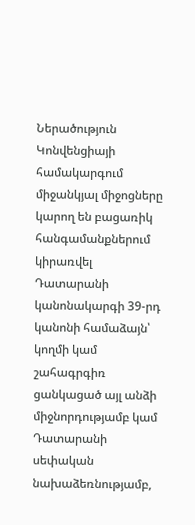Ներածություն
Կոնվենցիայի համակարգում միջանկյալ միջոցները կարող են բացառիկ հանգամանքներում կիրառվել Դատարանի կանոնակարգի 39-րդ կանոնի համաձայն՝ կողմի կամ շահագրգիռ ցանկացած այլ անձի միջնորդությամբ կամ Դատարանի սեփական նախաձեռնությամբ,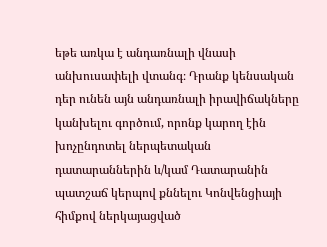եթե առկա է անդառնալի վնասի անխուսափելի վտանգ։ Դրանք կենսական դեր ունեն այն անդառնալի իրավիճակները կանխելու գործում, որոնք կարող էին խոչընդոտել ներպետական դատարաններին և/կամ Դատարանին պատշաճ կերպով քննելու Կոնվենցիայի հիմքով ներկայացված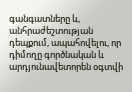գանգատները և, անհրաժեշտության դեպքում, ապահովելու, որ դիմողը գործնական և արդյունավետորեն օգտվի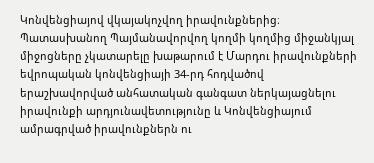Կոնվենցիայով վկայակոչվող իրավունքներից։
Պատասխանող Պայմանավորվող կողմի կողմից միջանկյալ միջոցները չկատարելը խաթարում է Մարդու իրավունքների եվրոպական կոնվենցիայի 34-րդ հոդվածով երաշխավորված անհատական գանգատ ներկայացնելու իրավունքի արդյունավետությունը և Կոնվենցիայում ամրագրված իրավունքներն ու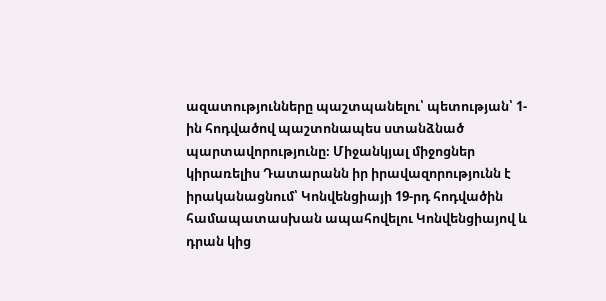ազատությունները պաշտպանելու՝ պետության՝ 1-ին հոդվածով պաշտոնապես ստանձնած պարտավորությունը։ Միջանկյալ միջոցներ կիրառելիս Դատարանն իր իրավազորությունն է իրականացնում՝ Կոնվենցիայի 19-րդ հոդվածին համապատասխան ապահովելու Կոնվենցիայով և դրան կից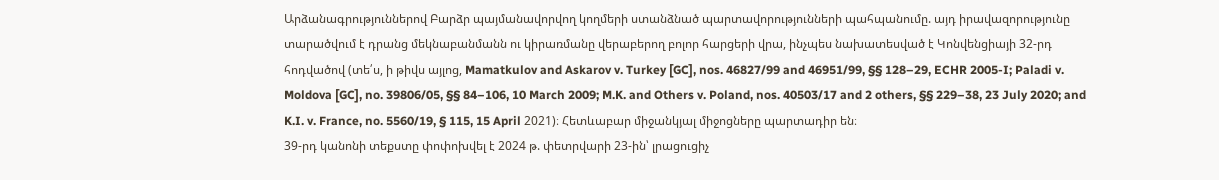Արձանագրություններով Բարձր պայմանավորվող կողմերի ստանձնած պարտավորությունների պահպանումը. այդ իրավազորությունը տարածվում է դրանց մեկնաբանմանն ու կիրառմանը վերաբերող բոլոր հարցերի վրա, ինչպես նախատեսված է Կոնվենցիայի 32-րդ հոդվածով (տե՛ս, ի թիվս այլոց, Mamatkulov and Askarov v. Turkey [GC], nos. 46827/99 and 46951/99, §§ 128–29, ECHR 2005-I; Paladi v. Moldova [GC], no. 39806/05, §§ 84–106, 10 March 2009; M.K. and Others v. Poland, nos. 40503/17 and 2 others, §§ 229–38, 23 July 2020; and K.I. v. France, no. 5560/19, § 115, 15 April 2021)։ Հետևաբար միջանկյալ միջոցները պարտադիր են։
39-րդ կանոնի տեքստը փոփոխվել է 2024 թ. փետրվարի 23-ին՝ լրացուցիչ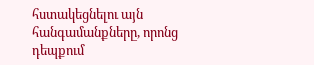հստակեցնելու այն հանգամանքները, որոնց դեպքում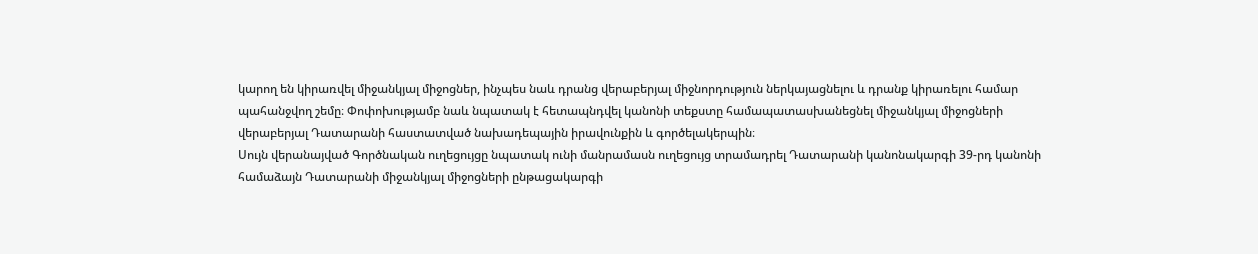կարող են կիրառվել միջանկյալ միջոցներ, ինչպես նաև դրանց վերաբերյալ միջնորդություն ներկայացնելու և դրանք կիրառելու համար պահանջվող շեմը։ Փոփոխությամբ նաև նպատակ է հետապնդվել կանոնի տեքստը համապատասխանեցնել միջանկյալ միջոցների վերաբերյալ Դատարանի հաստատված նախադեպային իրավունքին և գործելակերպին։
Սույն վերանայված Գործնական ուղեցույցը նպատակ ունի մանրամասն ուղեցույց տրամադրել Դատարանի կանոնակարգի 39-րդ կանոնի համաձայն Դատարանի միջանկյալ միջոցների ընթացակարգի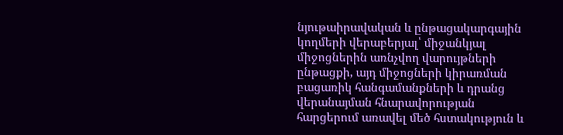նյութաիրավական և ընթացակարգային կողմերի վերաբերյալ՝ միջանկյալ միջոցներին առնչվող վարույթների ընթացքի, այդ միջոցների կիրառման բացառիկ հանգամանքների և դրանց վերանայման հնարավորության հարցերում առավել մեծ հստակություն և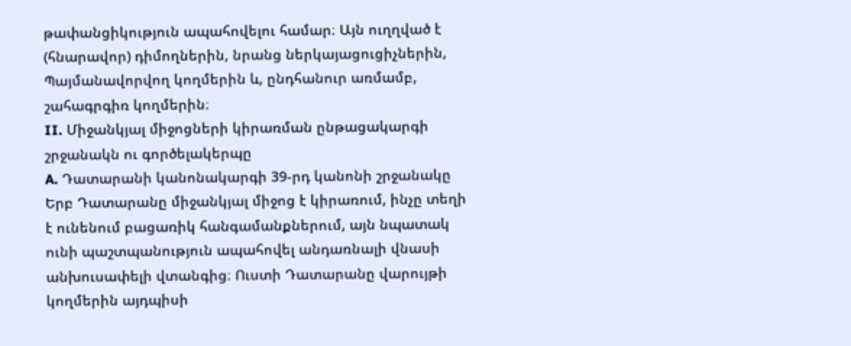թափանցիկություն ապահովելու համար։ Այն ուղղված է (հնարավոր) դիմողներին, նրանց ներկայացուցիչներին, Պայմանավորվող կողմերին և, ընդհանուր առմամբ, շահագրգիռ կողմերին։
II. Միջանկյալ միջոցների կիրառման ընթացակարգի շրջանակն ու գործելակերպը
A. Դատարանի կանոնակարգի 39-րդ կանոնի շրջանակը
Երբ Դատարանը միջանկյալ միջոց է կիրառում, ինչը տեղի է ունենում բացառիկ հանգամանքներում, այն նպատակ ունի պաշտպանություն ապահովել անդառնալի վնասի անխուսափելի վտանգից։ Ուստի Դատարանը վարույթի կողմերին այդպիսի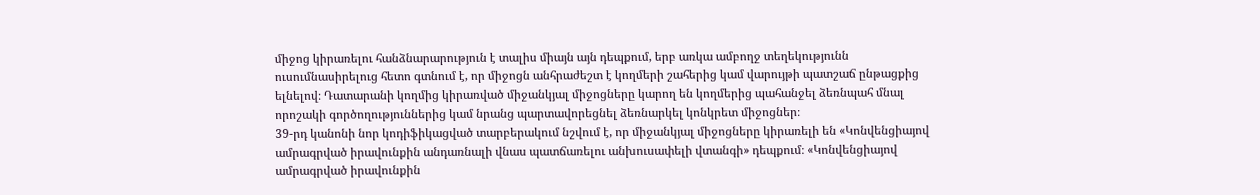միջոց կիրառելու հանձնարարություն է տալիս միայն այն դեպքում, երբ առկա ամբողջ տեղեկությունն ուսումնասիրելուց հետո գտնում է, որ միջոցն անհրաժեշտ է կողմերի շահերից կամ վարույթի պատշաճ ընթացքից ելնելով։ Դատարանի կողմից կիրառված միջանկյալ միջոցները կարող են կողմերից պահանջել ձեռնպահ մնալ որոշակի գործողություններից կամ նրանց պարտավորեցնել ձեռնարկել կոնկրետ միջոցներ։
39-րդ կանոնի նոր կոդիֆիկացված տարբերակում նշվում է, որ միջանկյալ միջոցները կիրառելի են «Կոնվենցիայով ամրագրված իրավունքին անդառնալի վնաս պատճառելու անխուսափելի վտանգի» դեպքում։ «Կոնվենցիայով ամրագրված իրավունքին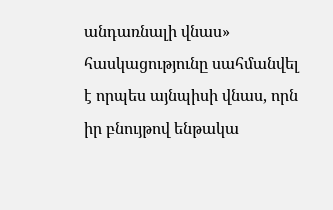անդառնալի վնաս» հասկացությունը սահմանվել է որպես այնպիսի վնաս, որն իր բնույթով ենթակա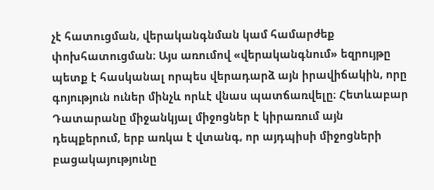չէ հատուցման, վերականգնման կամ համարժեք փոխհատուցման։ Այս առումով «վերականգնում» եզրույթը պետք է հասկանալ որպես վերադարձ այն իրավիճակին, որը գոյություն ուներ մինչև որևէ վնաս պատճառվելը։ Հետևաբար Դատարանը միջանկյալ միջոցներ է կիրառում այն դեպքերում, երբ առկա է վտանգ, որ այդպիսի միջոցների բացակայությունը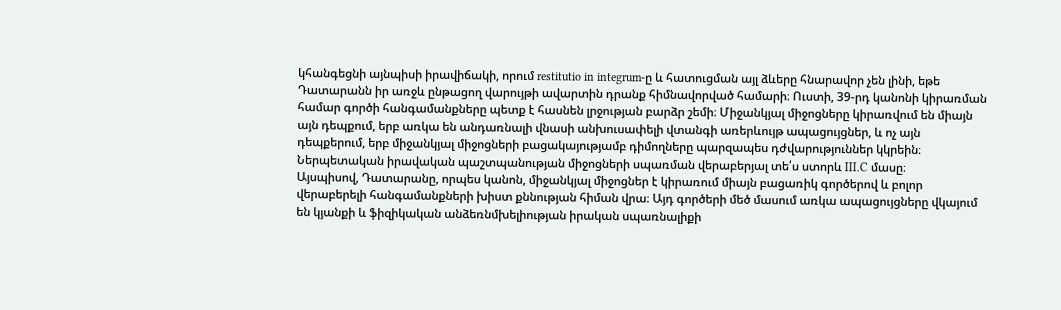կհանգեցնի այնպիսի իրավիճակի, որում restitutio in integrum-ը և հատուցման այլ ձևերը հնարավոր չեն լինի, եթե Դատարանն իր առջև ընթացող վարույթի ավարտին դրանք հիմնավորված համարի։ Ուստի, 39-րդ կանոնի կիրառման համար գործի հանգամանքները պետք է հասնեն լրջության բարձր շեմի։ Միջանկյալ միջոցները կիրառվում են միայն այն դեպքում, երբ առկա են անդառնալի վնասի անխուսափելի վտանգի առերևույթ ապացույցներ, և ոչ այն դեպքերում, երբ միջանկյալ միջոցների բացակայությամբ դիմողները պարզապես դժվարություններ կկրեին։ Ներպետական իրավական պաշտպանության միջոցների սպառման վերաբերյալ տե՛ս ստորև III.C մասը։
Այսպիսով, Դատարանը, որպես կանոն, միջանկյալ միջոցներ է կիրառում միայն բացառիկ գործերով և բոլոր վերաբերելի հանգամանքների խիստ քննության հիման վրա։ Այդ գործերի մեծ մասում առկա ապացույցները վկայում են կյանքի և ֆիզիկական անձեռնմխելիության իրական սպառնալիքի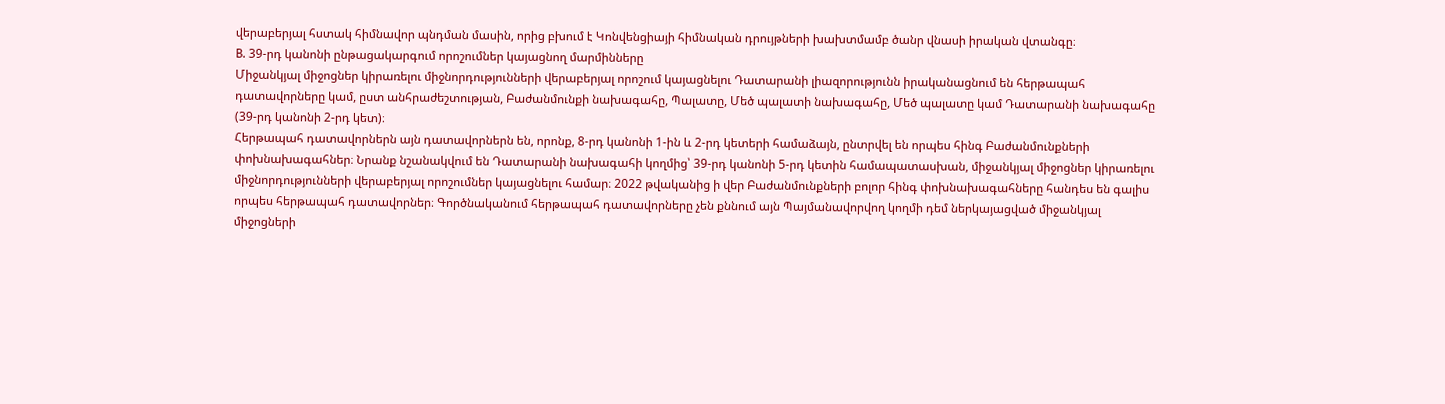վերաբերյալ հստակ հիմնավոր պնդման մասին, որից բխում է Կոնվենցիայի հիմնական դրույթների խախտմամբ ծանր վնասի իրական վտանգը։
B. 39-րդ կանոնի ընթացակարգում որոշումներ կայացնող մարմինները
Միջանկյալ միջոցներ կիրառելու միջնորդությունների վերաբերյալ որոշում կայացնելու Դատարանի լիազորությունն իրականացնում են հերթապահ դատավորները կամ, ըստ անհրաժեշտության, Բաժանմունքի նախագահը, Պալատը, Մեծ պալատի նախագահը, Մեծ պալատը կամ Դատարանի նախագահը (39-րդ կանոնի 2-րդ կետ)։
Հերթապահ դատավորներն այն դատավորներն են, որոնք, 8-րդ կանոնի 1-ին և 2-րդ կետերի համաձայն, ընտրվել են որպես հինգ Բաժանմունքների փոխնախագահներ։ Նրանք նշանակվում են Դատարանի նախագահի կողմից՝ 39-րդ կանոնի 5-րդ կետին համապատասխան, միջանկյալ միջոցներ կիրառելու միջնորդությունների վերաբերյալ որոշումներ կայացնելու համար։ 2022 թվականից ի վեր Բաժանմունքների բոլոր հինգ փոխնախագահները հանդես են գալիս որպես հերթապահ դատավորներ։ Գործնականում հերթապահ դատավորները չեն քննում այն Պայմանավորվող կողմի դեմ ներկայացված միջանկյալ միջոցների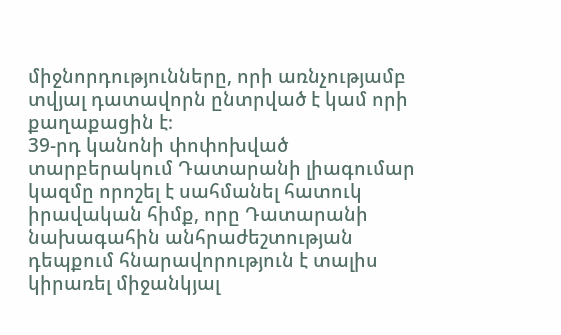միջնորդությունները, որի առնչությամբ տվյալ դատավորն ընտրված է կամ որի քաղաքացին է։
39-րդ կանոնի փոփոխված տարբերակում Դատարանի լիագումար կազմը որոշել է սահմանել հատուկ իրավական հիմք, որը Դատարանի նախագահին անհրաժեշտության դեպքում հնարավորություն է տալիս կիրառել միջանկյալ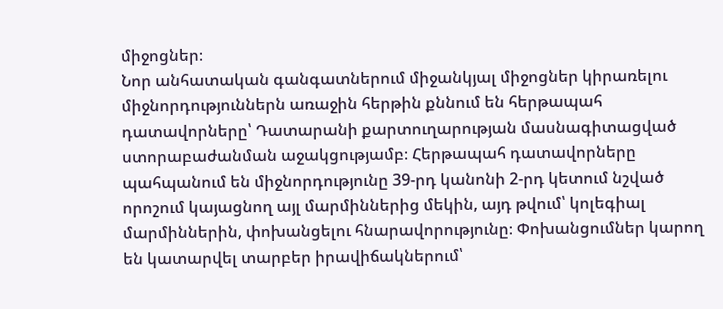միջոցներ։
Նոր անհատական գանգատներում միջանկյալ միջոցներ կիրառելու միջնորդություններն առաջին հերթին քննում են հերթապահ դատավորները՝ Դատարանի քարտուղարության մասնագիտացված ստորաբաժանման աջակցությամբ։ Հերթապահ դատավորները պահպանում են միջնորդությունը 39-րդ կանոնի 2-րդ կետում նշված որոշում կայացնող այլ մարմիններից մեկին, այդ թվում՝ կոլեգիալ մարմիններին, փոխանցելու հնարավորությունը։ Փոխանցումներ կարող են կատարվել տարբեր իրավիճակներում՝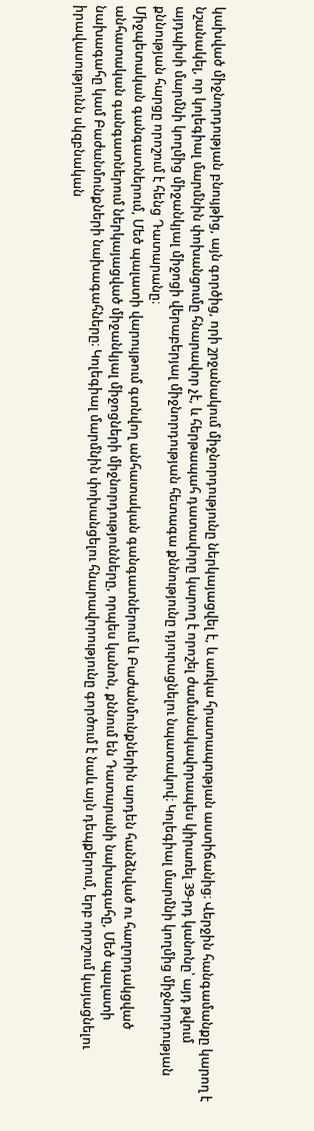կախված միջնորդության բնույթից, այն գործից, որի շրջանակում միջնորդությունը ներկայացվել է, և առկա հրատապության աստիճանից։ Վերջին հանգամանքը կարող է նշանակել, որ կոլեգիալ մարմնին փոխանցումը հնարավոր չէ, և հերթապահ դատավորը կարող է որոշել ժամանակավորապես կիրառել 39-րդ կանոնը՝ այդ թվում այդպիսի մարմնի կողմից միջանկյալ միջոցի վերաբերյալ միջնորդության հետագա քննությունը դյուրացնելու նպատակով։ Կոլեգիալ մարմնի կողմից միջնորդության քննության հարցը որոշում է հենց Դատարանը։
Միջպետական գանգատներում, Մեծ պալատի վարույթում գտնվող անհատական գանգատներում և Բաժանմունքներին արդեն հանձնված ու հաղորդակցված անհատական գանգատներում ներկայացված միջանկյալ միջոցների միջնորդությունները, որպես կանոն, քննում են Դատարանի նախագահը, Մեծ պալատի նախագահը կամ Բաժանմունքների նախագահները։ Կոլեգիալ մարմնին փոխանցելու հնարավորությունը գործում է նաև այն դեպքերում, երբ որոշում կայացնելու իրավասությունն սկզբնական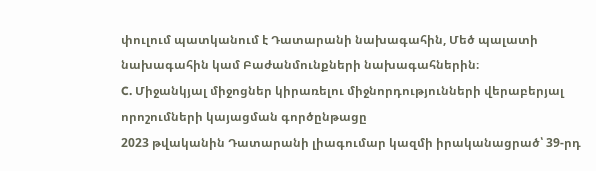փուլում պատկանում է Դատարանի նախագահին, Մեծ պալատի նախագահին կամ Բաժանմունքների նախագահներին։
C. Միջանկյալ միջոցներ կիրառելու միջնորդությունների վերաբերյալ որոշումների կայացման գործընթացը
2023 թվականին Դատարանի լիագումար կազմի իրականացրած՝ 39-րդ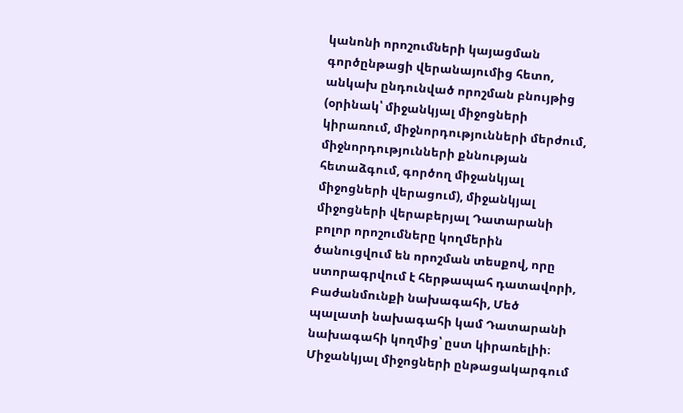կանոնի որոշումների կայացման գործընթացի վերանայումից հետո, անկախ ընդունված որոշման բնույթից (օրինակ՝ միջանկյալ միջոցների կիրառում, միջնորդությունների մերժում, միջնորդությունների քննության հետաձգում, գործող միջանկյալ միջոցների վերացում), միջանկյալ միջոցների վերաբերյալ Դատարանի բոլոր որոշումները կողմերին ծանուցվում են որոշման տեսքով, որը ստորագրվում է հերթապահ դատավորի, Բաժանմունքի նախագահի, Մեծ պալատի նախագահի կամ Դատարանի նախագահի կողմից՝ ըստ կիրառելիի։ Միջանկյալ միջոցների ընթացակարգում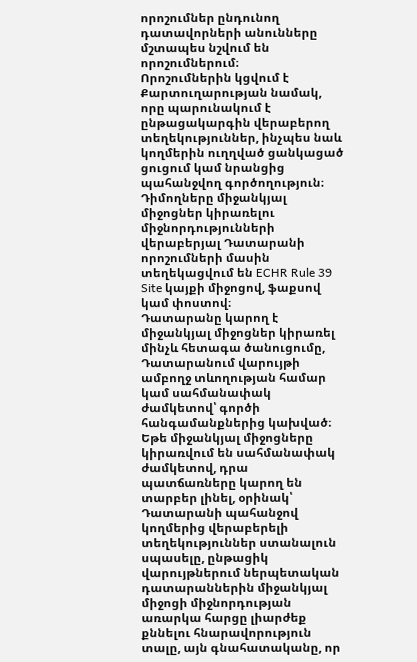որոշումներ ընդունող դատավորների անունները մշտապես նշվում են որոշումներում։
Որոշումներին կցվում է Քարտուղարության նամակ, որը պարունակում է ընթացակարգին վերաբերող տեղեկություններ, ինչպես նաև կողմերին ուղղված ցանկացած ցուցում կամ նրանցից պահանջվող գործողություն։
Դիմողները միջանկյալ միջոցներ կիրառելու միջնորդությունների վերաբերյալ Դատարանի որոշումների մասին տեղեկացվում են ECHR Rule 39 Site կայքի միջոցով, ֆաքսով կամ փոստով։
Դատարանը կարող է միջանկյալ միջոցներ կիրառել մինչև հետագա ծանուցումը, Դատարանում վարույթի ամբողջ տևողության համար կամ սահմանափակ ժամկետով՝ գործի հանգամանքներից կախված։
Եթե միջանկյալ միջոցները կիրառվում են սահմանափակ ժամկետով, դրա պատճառները կարող են տարբեր լինել, օրինակ՝ Դատարանի պահանջով կողմերից վերաբերելի տեղեկություններ ստանալուն սպասելը, ընթացիկ վարույթներում ներպետական դատարաններին միջանկյալ միջոցի միջնորդության առարկա հարցը լիարժեք քննելու հնարավորություն տալը, այն գնահատականը, որ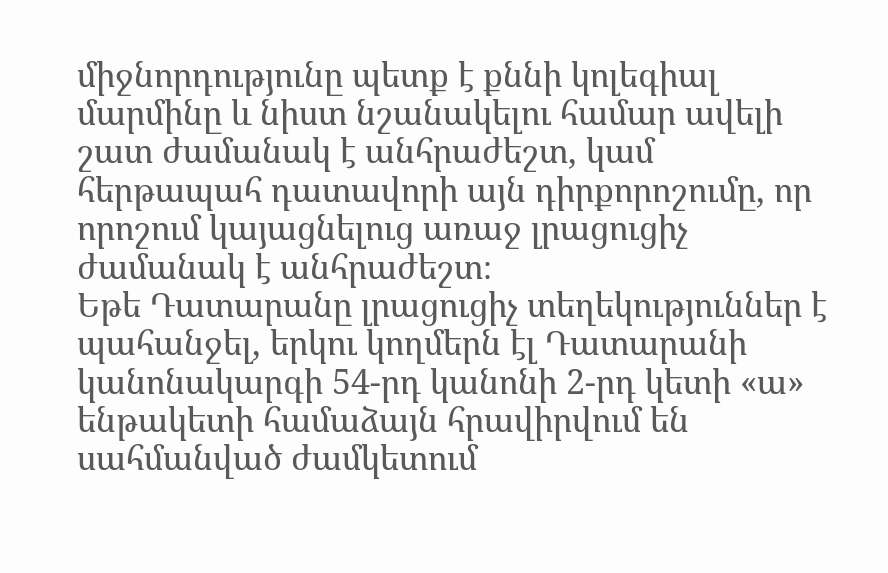միջնորդությունը պետք է քննի կոլեգիալ մարմինը և նիստ նշանակելու համար ավելի շատ ժամանակ է անհրաժեշտ, կամ հերթապահ դատավորի այն դիրքորոշումը, որ որոշում կայացնելուց առաջ լրացուցիչ ժամանակ է անհրաժեշտ։
Եթե Դատարանը լրացուցիչ տեղեկություններ է պահանջել, երկու կողմերն էլ Դատարանի կանոնակարգի 54-րդ կանոնի 2-րդ կետի «ա» ենթակետի համաձայն հրավիրվում են սահմանված ժամկետում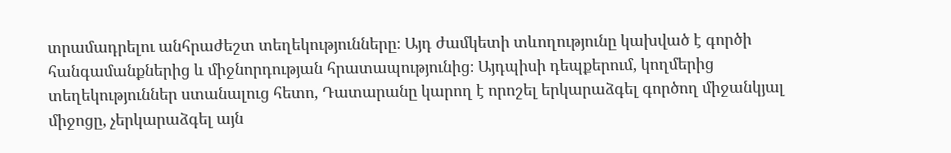տրամադրելու անհրաժեշտ տեղեկությունները։ Այդ ժամկետի տևողությունը կախված է գործի հանգամանքներից և միջնորդության հրատապությունից։ Այդպիսի դեպքերում, կողմերից տեղեկություններ ստանալուց հետո, Դատարանը կարող է որոշել երկարաձգել գործող միջանկյալ միջոցը, չերկարաձգել այն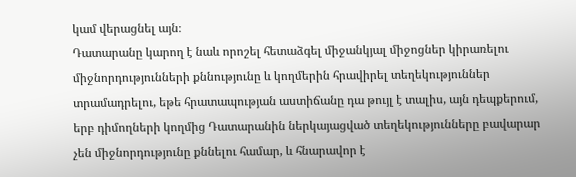կամ վերացնել այն։
Դատարանը կարող է նաև որոշել հետաձգել միջանկյալ միջոցներ կիրառելու միջնորդությունների քննությունը և կողմերին հրավիրել տեղեկություններ տրամադրելու, եթե հրատապության աստիճանը դա թույլ է տալիս, այն դեպքերում, երբ դիմողների կողմից Դատարանին ներկայացված տեղեկությունները բավարար չեն միջնորդությունը քննելու համար, և հնարավոր է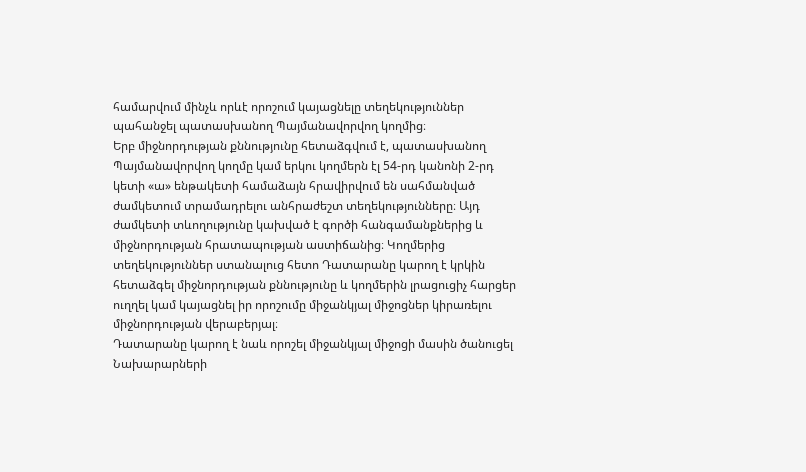համարվում մինչև որևէ որոշում կայացնելը տեղեկություններ պահանջել պատասխանող Պայմանավորվող կողմից։
Երբ միջնորդության քննությունը հետաձգվում է, պատասխանող Պայմանավորվող կողմը կամ երկու կողմերն էլ 54-րդ կանոնի 2-րդ կետի «ա» ենթակետի համաձայն հրավիրվում են սահմանված ժամկետում տրամադրելու անհրաժեշտ տեղեկությունները։ Այդ ժամկետի տևողությունը կախված է գործի հանգամանքներից և միջնորդության հրատապության աստիճանից։ Կողմերից տեղեկություններ ստանալուց հետո Դատարանը կարող է կրկին հետաձգել միջնորդության քննությունը և կողմերին լրացուցիչ հարցեր ուղղել կամ կայացնել իր որոշումը միջանկյալ միջոցներ կիրառելու միջնորդության վերաբերյալ։
Դատարանը կարող է նաև որոշել միջանկյալ միջոցի մասին ծանուցել Նախարարների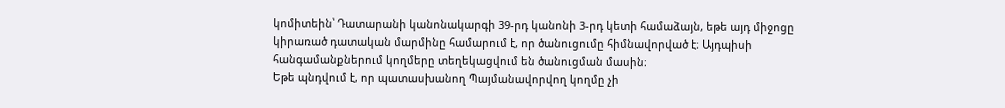կոմիտեին՝ Դատարանի կանոնակարգի 39-րդ կանոնի 3-րդ կետի համաձայն, եթե այդ միջոցը կիրառած դատական մարմինը համարում է, որ ծանուցումը հիմնավորված է։ Այդպիսի հանգամանքներում կողմերը տեղեկացվում են ծանուցման մասին։
Եթե պնդվում է, որ պատասխանող Պայմանավորվող կողմը չի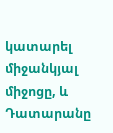կատարել միջանկյալ միջոցը, և Դատարանը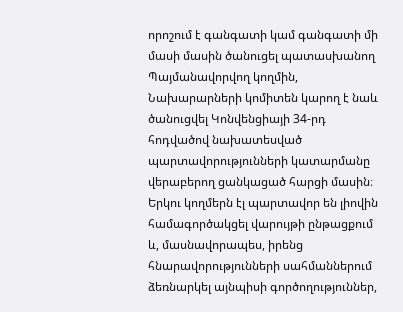որոշում է գանգատի կամ գանգատի մի մասի մասին ծանուցել պատասխանող Պայմանավորվող կողմին, Նախարարների կոմիտեն կարող է նաև ծանուցվել Կոնվենցիայի 34-րդ հոդվածով նախատեսված պարտավորությունների կատարմանը վերաբերող ցանկացած հարցի մասին։
Երկու կողմերն էլ պարտավոր են լիովին համագործակցել վարույթի ընթացքում և, մասնավորապես, իրենց հնարավորությունների սահմաններում ձեռնարկել այնպիսի գործողություններ,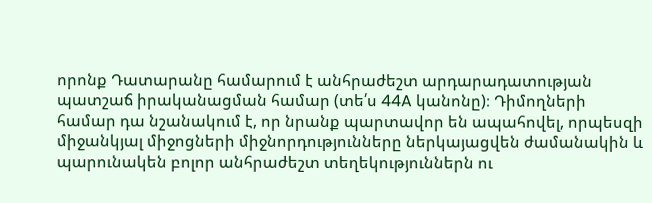որոնք Դատարանը համարում է անհրաժեշտ արդարադատության պատշաճ իրականացման համար (տե՛ս 44A կանոնը)։ Դիմողների համար դա նշանակում է, որ նրանք պարտավոր են ապահովել, որպեսզի միջանկյալ միջոցների միջնորդությունները ներկայացվեն ժամանակին և պարունակեն բոլոր անհրաժեշտ տեղեկություններն ու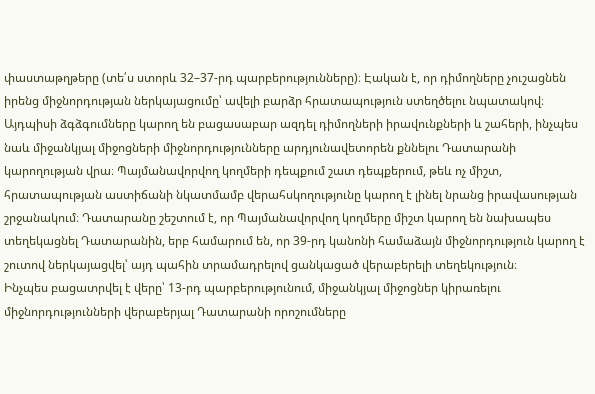փաստաթղթերը (տե՛ս ստորև 32–37-րդ պարբերությունները)։ Էական է, որ դիմողները չուշացնեն իրենց միջնորդության ներկայացումը՝ ավելի բարձր հրատապություն ստեղծելու նպատակով։ Այդպիսի ձգձգումները կարող են բացասաբար ազդել դիմողների իրավունքների և շահերի, ինչպես նաև միջանկյալ միջոցների միջնորդությունները արդյունավետորեն քննելու Դատարանի կարողության վրա։ Պայմանավորվող կողմերի դեպքում շատ դեպքերում, թեև ոչ միշտ, հրատապության աստիճանի նկատմամբ վերահսկողությունը կարող է լինել նրանց իրավասության շրջանակում։ Դատարանը շեշտում է, որ Պայմանավորվող կողմերը միշտ կարող են նախապես տեղեկացնել Դատարանին, երբ համարում են, որ 39-րդ կանոնի համաձայն միջնորդություն կարող է շուտով ներկայացվել՝ այդ պահին տրամադրելով ցանկացած վերաբերելի տեղեկություն։
Ինչպես բացատրվել է վերը՝ 13-րդ պարբերությունում, միջանկյալ միջոցներ կիրառելու միջնորդությունների վերաբերյալ Դատարանի որոշումները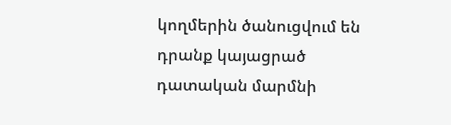կողմերին ծանուցվում են դրանք կայացրած դատական մարմնի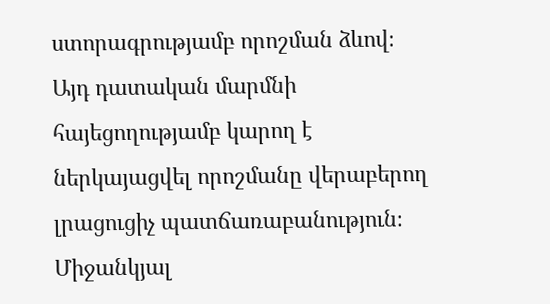ստորագրությամբ որոշման ձևով։ Այդ դատական մարմնի հայեցողությամբ կարող է ներկայացվել որոշմանը վերաբերող լրացուցիչ պատճառաբանություն։
Միջանկյալ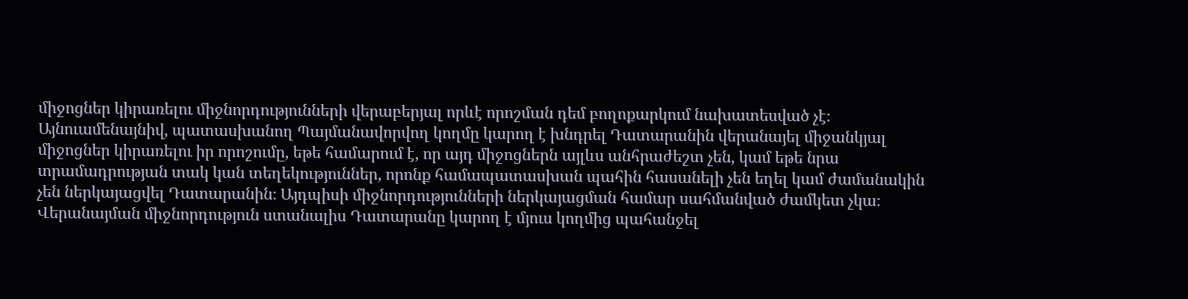միջոցներ կիրառելու միջնորդությունների վերաբերյալ որևէ որոշման դեմ բողոքարկում նախատեսված չէ։
Այնուամենայնիվ, պատասխանող Պայմանավորվող կողմը կարող է խնդրել Դատարանին վերանայել միջանկյալ միջոցներ կիրառելու իր որոշումը, եթե համարում է, որ այդ միջոցներն այլևս անհրաժեշտ չեն, կամ եթե նրա տրամադրության տակ կան տեղեկություններ, որոնք համապատասխան պահին հասանելի չեն եղել կամ ժամանակին չեն ներկայացվել Դատարանին։ Այդպիսի միջնորդությունների ներկայացման համար սահմանված ժամկետ չկա։ Վերանայման միջնորդություն ստանալիս Դատարանը կարող է մյուս կողմից պահանջել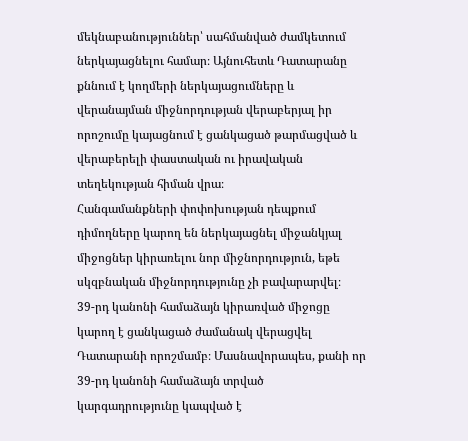մեկնաբանություններ՝ սահմանված ժամկետում ներկայացնելու համար։ Այնուհետև Դատարանը քննում է կողմերի ներկայացումները և վերանայման միջնորդության վերաբերյալ իր որոշումը կայացնում է ցանկացած թարմացված և վերաբերելի փաստական ու իրավական տեղեկության հիման վրա։
Հանգամանքների փոփոխության դեպքում դիմողները կարող են ներկայացնել միջանկյալ միջոցներ կիրառելու նոր միջնորդություն, եթե սկզբնական միջնորդությունը չի բավարարվել։
39-րդ կանոնի համաձայն կիրառված միջոցը կարող է ցանկացած ժամանակ վերացվել Դատարանի որոշմամբ։ Մասնավորապես, քանի որ 39-րդ կանոնի համաձայն տրված կարգադրությունը կապված է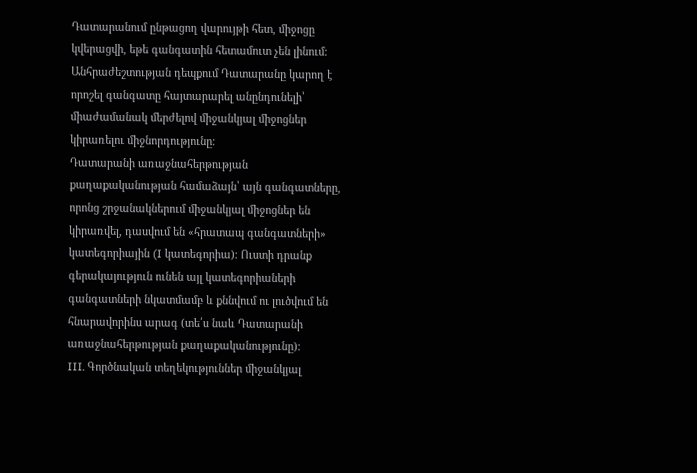Դատարանում ընթացող վարույթի հետ, միջոցը կվերացվի, եթե գանգատին հետամուտ չեն լինում։
Անհրաժեշտության դեպքում Դատարանը կարող է որոշել գանգատը հայտարարել անընդունելի՝ միաժամանակ մերժելով միջանկյալ միջոցներ կիրառելու միջնորդությունը։
Դատարանի առաջնահերթության քաղաքականության համաձայն՝ այն գանգատները, որոնց շրջանակներում միջանկյալ միջոցներ են կիրառվել, դասվում են «հրատապ գանգատների» կատեգորիային (I կատեգորիա)։ Ուստի դրանք գերակայություն ունեն այլ կատեգորիաների գանգատների նկատմամբ և քննվում ու լուծվում են հնարավորինս արագ (տե՛ս նաև Դատարանի առաջնահերթության քաղաքականությունը)։
III. Գործնական տեղեկություններ միջանկյալ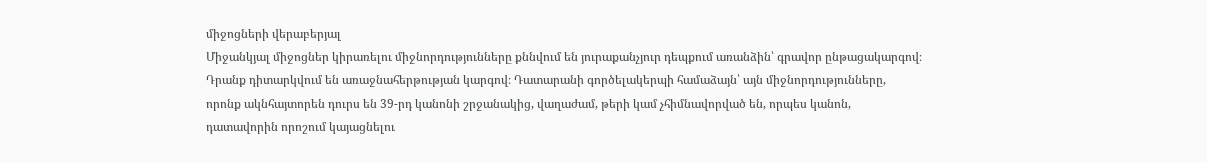միջոցների վերաբերյալ
Միջանկյալ միջոցներ կիրառելու միջնորդությունները քննվում են յուրաքանչյուր դեպքում առանձին՝ գրավոր ընթացակարգով։ Դրանք դիտարկվում են առաջնահերթության կարգով։ Դատարանի գործելակերպի համաձայն՝ այն միջնորդությունները, որոնք ակնհայտորեն դուրս են 39-րդ կանոնի շրջանակից, վաղաժամ, թերի կամ չհիմնավորված են, որպես կանոն, դատավորին որոշում կայացնելու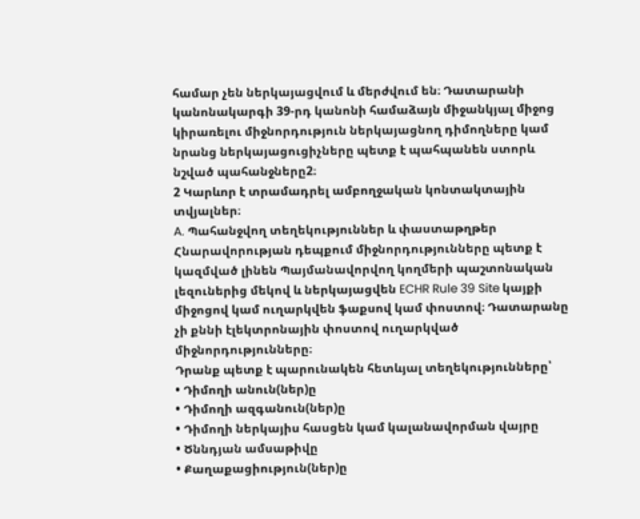համար չեն ներկայացվում և մերժվում են։ Դատարանի կանոնակարգի 39-րդ կանոնի համաձայն միջանկյալ միջոց կիրառելու միջնորդություն ներկայացնող դիմողները կամ նրանց ներկայացուցիչները պետք է պահպանեն ստորև նշված պահանջները2։
2 Կարևոր է տրամադրել ամբողջական կոնտակտային տվյալներ։
A. Պահանջվող տեղեկություններ և փաստաթղթեր
Հնարավորության դեպքում միջնորդությունները պետք է կազմված լինեն Պայմանավորվող կողմերի պաշտոնական լեզուներից մեկով և ներկայացվեն ECHR Rule 39 Site կայքի միջոցով կամ ուղարկվեն ֆաքսով կամ փոստով։ Դատարանը չի քննի էլեկտրոնային փոստով ուղարկված միջնորդությունները։
Դրանք պետք է պարունակեն հետևյալ տեղեկությունները՝
• Դիմողի անուն(ներ)ը
• Դիմողի ազգանուն(ներ)ը
• Դիմողի ներկայիս հասցեն կամ կալանավորման վայրը
• Ծննդյան ամսաթիվը
• Քաղաքացիություն(ներ)ը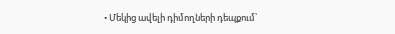• Մեկից ավելի դիմողների դեպքում՝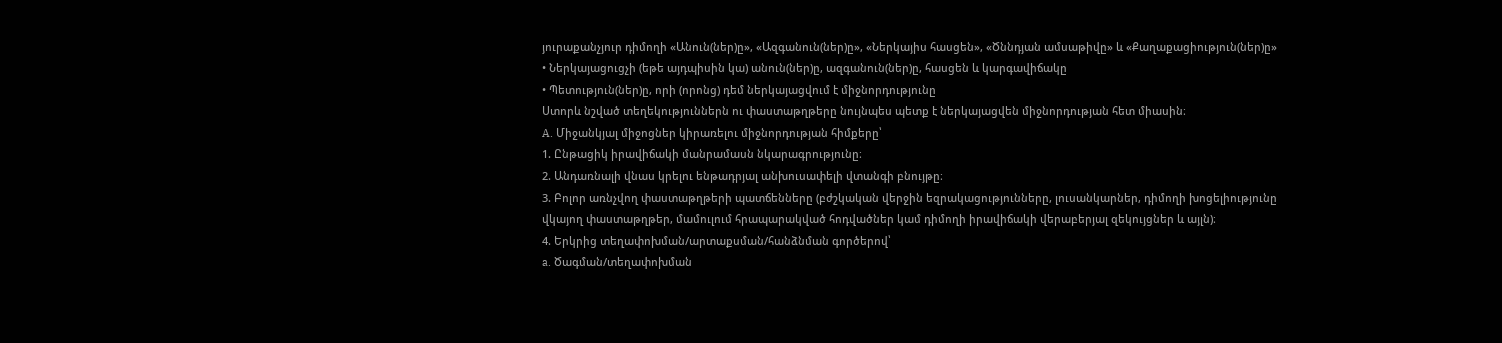յուրաքանչյուր դիմողի «Անուն(ներ)ը», «Ազգանուն(ներ)ը», «Ներկայիս հասցեն», «Ծննդյան ամսաթիվը» և «Քաղաքացիություն(ներ)ը»
• Ներկայացուցչի (եթե այդպիսին կա) անուն(ներ)ը, ազգանուն(ներ)ը, հասցեն և կարգավիճակը
• Պետություն(ներ)ը, որի (որոնց) դեմ ներկայացվում է միջնորդությունը
Ստորև նշված տեղեկություններն ու փաստաթղթերը նույնպես պետք է ներկայացվեն միջնորդության հետ միասին։
A. Միջանկյալ միջոցներ կիրառելու միջնորդության հիմքերը՝
1. Ընթացիկ իրավիճակի մանրամասն նկարագրությունը։
2. Անդառնալի վնաս կրելու ենթադրյալ անխուսափելի վտանգի բնույթը։
3. Բոլոր առնչվող փաստաթղթերի պատճենները (բժշկական վերջին եզրակացությունները, լուսանկարներ, դիմողի խոցելիությունը վկայող փաստաթղթեր, մամուլում հրապարակված հոդվածներ կամ դիմողի իրավիճակի վերաբերյալ զեկույցներ և այլն)։
4. Երկրից տեղափոխման/արտաքսման/հանձնման գործերով՝
a. Ծագման/տեղափոխման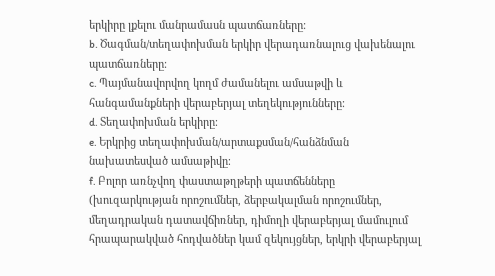երկիրը լքելու մանրամասն պատճառները։
b. Ծագման/տեղափոխման երկիր վերադառնալուց վախենալու պատճառները։
c. Պայմանավորվող կողմ ժամանելու ամսաթվի և հանգամանքների վերաբերյալ տեղեկությունները։
d. Տեղափոխման երկիրը։
e. Երկրից տեղափոխման/արտաքսման/հանձնման նախատեսված ամսաթիվը։
f. Բոլոր առնչվող փաստաթղթերի պատճենները (խուզարկության որոշումներ, ձերբակալման որոշումներ, մեղադրական դատավճիռներ, դիմողի վերաբերյալ մամուլում հրապարակված հոդվածներ կամ զեկույցներ, երկրի վերաբերյալ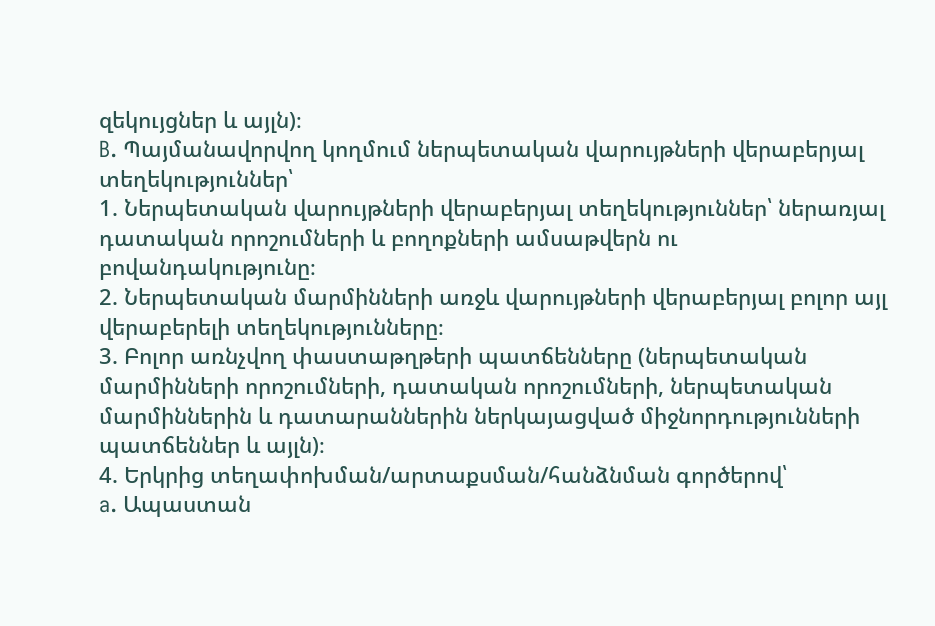զեկույցներ և այլն)։
B. Պայմանավորվող կողմում ներպետական վարույթների վերաբերյալ տեղեկություններ՝
1. Ներպետական վարույթների վերաբերյալ տեղեկություններ՝ ներառյալ դատական որոշումների և բողոքների ամսաթվերն ու բովանդակությունը։
2. Ներպետական մարմինների առջև վարույթների վերաբերյալ բոլոր այլ վերաբերելի տեղեկությունները։
3. Բոլոր առնչվող փաստաթղթերի պատճենները (ներպետական մարմինների որոշումների, դատական որոշումների, ներպետական մարմիններին և դատարաններին ներկայացված միջնորդությունների պատճեններ և այլն)։
4. Երկրից տեղափոխման/արտաքսման/հանձնման գործերով՝
a. Ապաստան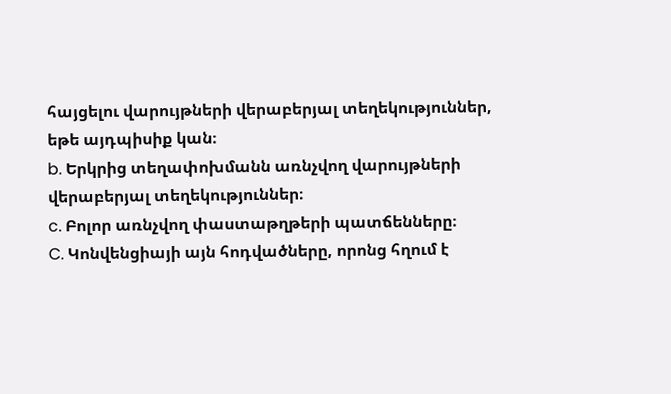հայցելու վարույթների վերաբերյալ տեղեկություններ, եթե այդպիսիք կան։
b. Երկրից տեղափոխմանն առնչվող վարույթների վերաբերյալ տեղեկություններ։
c. Բոլոր առնչվող փաստաթղթերի պատճենները։
C. Կոնվենցիայի այն հոդվածները, որոնց հղում է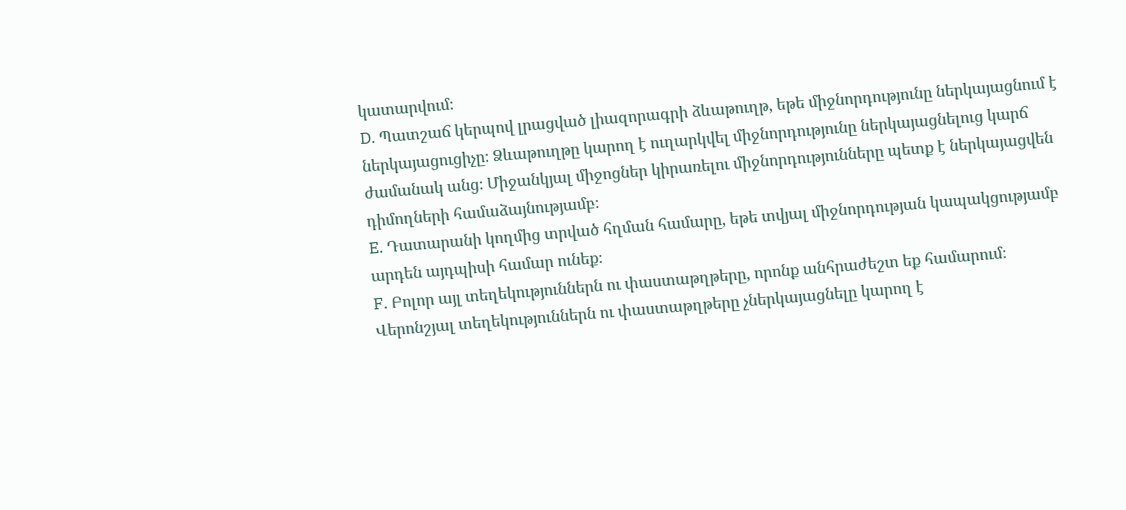կատարվում։
D. Պատշաճ կերպով լրացված լիազորագրի ձևաթուղթ, եթե միջնորդությունը ներկայացնում է ներկայացուցիչը։ Ձևաթուղթը կարող է ուղարկվել միջնորդությունը ներկայացնելուց կարճ ժամանակ անց։ Միջանկյալ միջոցներ կիրառելու միջնորդությունները պետք է ներկայացվեն դիմողների համաձայնությամբ։
E. Դատարանի կողմից տրված հղման համարը, եթե տվյալ միջնորդության կապակցությամբ արդեն այդպիսի համար ունեք։
F. Բոլոր այլ տեղեկություններն ու փաստաթղթերը, որոնք անհրաժեշտ եք համարում։
Վերոնշյալ տեղեկություններն ու փաստաթղթերը չներկայացնելը կարող է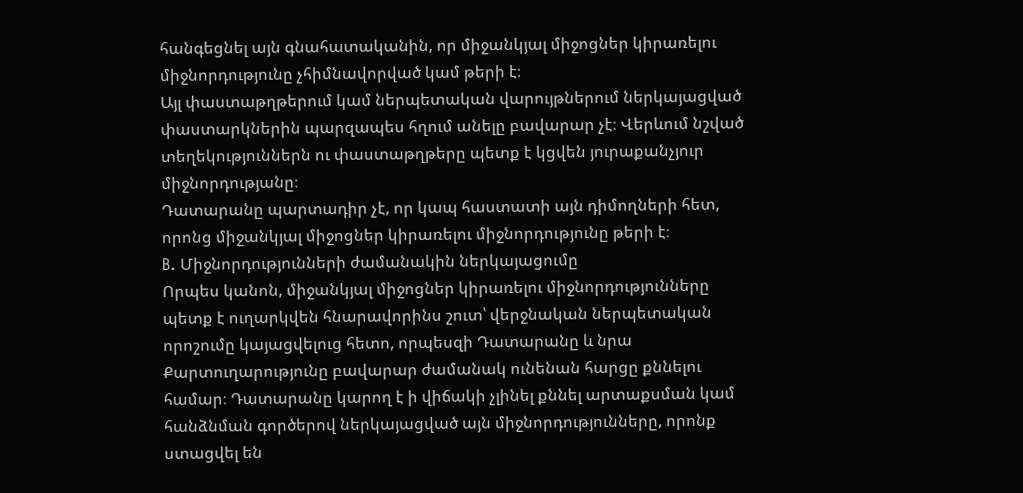հանգեցնել այն գնահատականին, որ միջանկյալ միջոցներ կիրառելու միջնորդությունը չհիմնավորված կամ թերի է։
Այլ փաստաթղթերում կամ ներպետական վարույթներում ներկայացված փաստարկներին պարզապես հղում անելը բավարար չէ։ Վերևում նշված տեղեկություններն ու փաստաթղթերը պետք է կցվեն յուրաքանչյուր միջնորդությանը։
Դատարանը պարտադիր չէ, որ կապ հաստատի այն դիմողների հետ, որոնց միջանկյալ միջոցներ կիրառելու միջնորդությունը թերի է։
B. Միջնորդությունների ժամանակին ներկայացումը
Որպես կանոն, միջանկյալ միջոցներ կիրառելու միջնորդությունները պետք է ուղարկվեն հնարավորինս շուտ՝ վերջնական ներպետական որոշումը կայացվելուց հետո, որպեսզի Դատարանը և նրա Քարտուղարությունը բավարար ժամանակ ունենան հարցը քննելու համար։ Դատարանը կարող է ի վիճակի չլինել քննել արտաքսման կամ հանձնման գործերով ներկայացված այն միջնորդությունները, որոնք ստացվել են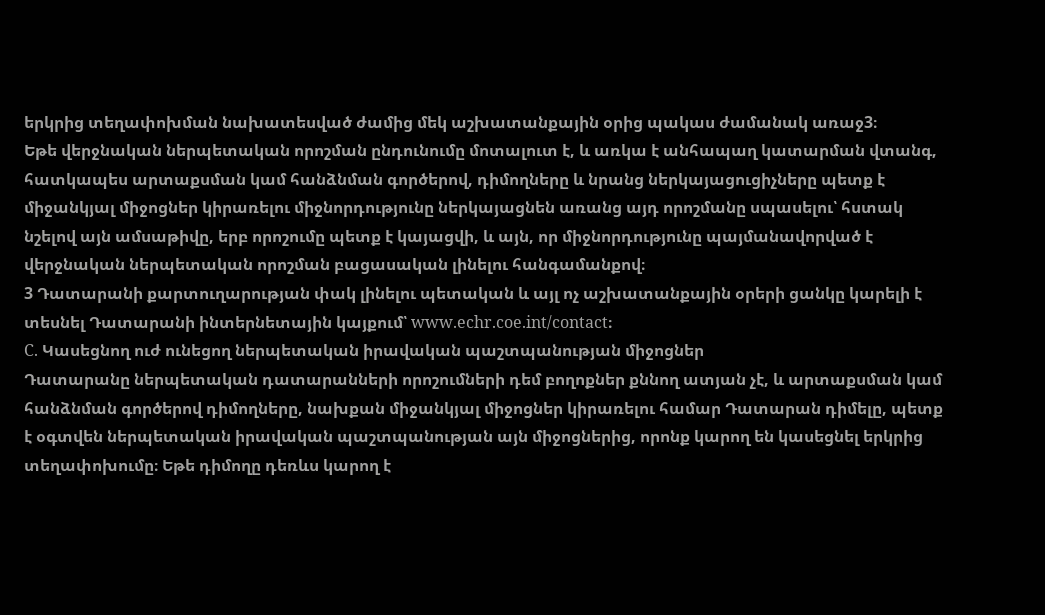երկրից տեղափոխման նախատեսված ժամից մեկ աշխատանքային օրից պակաս ժամանակ առաջ3։
Եթե վերջնական ներպետական որոշման ընդունումը մոտալուտ է, և առկա է անհապաղ կատարման վտանգ, հատկապես արտաքսման կամ հանձնման գործերով, դիմողները և նրանց ներկայացուցիչները պետք է միջանկյալ միջոցներ կիրառելու միջնորդությունը ներկայացնեն առանց այդ որոշմանը սպասելու՝ հստակ նշելով այն ամսաթիվը, երբ որոշումը պետք է կայացվի, և այն, որ միջնորդությունը պայմանավորված է վերջնական ներպետական որոշման բացասական լինելու հանգամանքով։
3 Դատարանի քարտուղարության փակ լինելու պետական և այլ ոչ աշխատանքային օրերի ցանկը կարելի է տեսնել Դատարանի ինտերնետային կայքում՝ www.echr.coe.int/contact։
C. Կասեցնող ուժ ունեցող ներպետական իրավական պաշտպանության միջոցներ
Դատարանը ներպետական դատարանների որոշումների դեմ բողոքներ քննող ատյան չէ, և արտաքսման կամ հանձնման գործերով դիմողները, նախքան միջանկյալ միջոցներ կիրառելու համար Դատարան դիմելը, պետք է օգտվեն ներպետական իրավական պաշտպանության այն միջոցներից, որոնք կարող են կասեցնել երկրից տեղափոխումը։ Եթե դիմողը դեռևս կարող է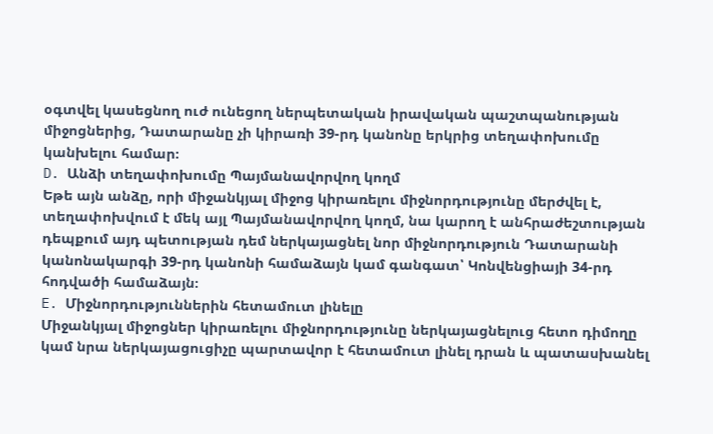օգտվել կասեցնող ուժ ունեցող ներպետական իրավական պաշտպանության միջոցներից, Դատարանը չի կիրառի 39-րդ կանոնը երկրից տեղափոխումը կանխելու համար։
D. Անձի տեղափոխումը Պայմանավորվող կողմ
Եթե այն անձը, որի միջանկյալ միջոց կիրառելու միջնորդությունը մերժվել է, տեղափոխվում է մեկ այլ Պայմանավորվող կողմ, նա կարող է անհրաժեշտության դեպքում այդ պետության դեմ ներկայացնել նոր միջնորդություն Դատարանի կանոնակարգի 39-րդ կանոնի համաձայն կամ գանգատ՝ Կոնվենցիայի 34-րդ հոդվածի համաձայն։
E. Միջնորդություններին հետամուտ լինելը
Միջանկյալ միջոցներ կիրառելու միջնորդությունը ներկայացնելուց հետո դիմողը կամ նրա ներկայացուցիչը պարտավոր է հետամուտ լինել դրան և պատասխանել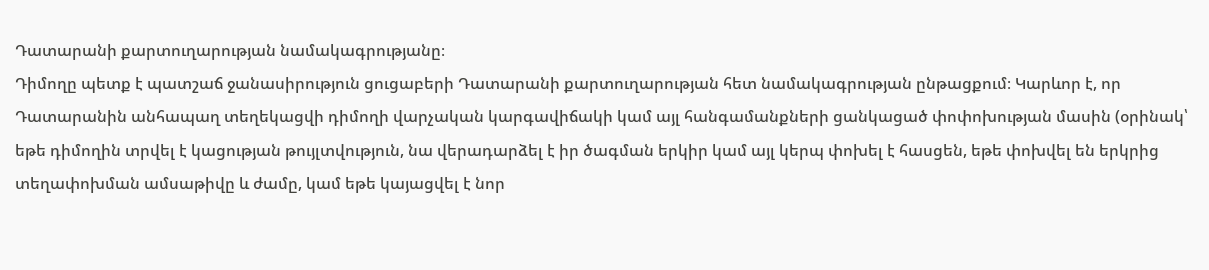Դատարանի քարտուղարության նամակագրությանը։
Դիմողը պետք է պատշաճ ջանասիրություն ցուցաբերի Դատարանի քարտուղարության հետ նամակագրության ընթացքում։ Կարևոր է, որ Դատարանին անհապաղ տեղեկացվի դիմողի վարչական կարգավիճակի կամ այլ հանգամանքների ցանկացած փոփոխության մասին (օրինակ՝ եթե դիմողին տրվել է կացության թույլտվություն, նա վերադարձել է իր ծագման երկիր կամ այլ կերպ փոխել է հասցեն, եթե փոխվել են երկրից տեղափոխման ամսաթիվը և ժամը, կամ եթե կայացվել է նոր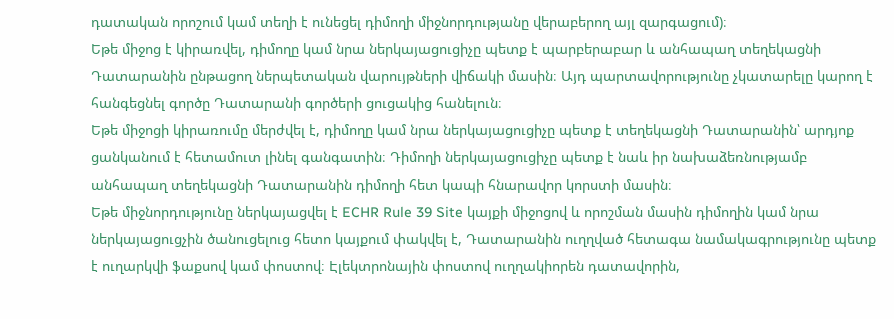դատական որոշում կամ տեղի է ունեցել դիմողի միջնորդությանը վերաբերող այլ զարգացում)։
Եթե միջոց է կիրառվել, դիմողը կամ նրա ներկայացուցիչը պետք է պարբերաբար և անհապաղ տեղեկացնի Դատարանին ընթացող ներպետական վարույթների վիճակի մասին։ Այդ պարտավորությունը չկատարելը կարող է հանգեցնել գործը Դատարանի գործերի ցուցակից հանելուն։
Եթե միջոցի կիրառումը մերժվել է, դիմողը կամ նրա ներկայացուցիչը պետք է տեղեկացնի Դատարանին՝ արդյոք ցանկանում է հետամուտ լինել գանգատին։ Դիմողի ներկայացուցիչը պետք է նաև իր նախաձեռնությամբ անհապաղ տեղեկացնի Դատարանին դիմողի հետ կապի հնարավոր կորստի մասին։
Եթե միջնորդությունը ներկայացվել է ECHR Rule 39 Site կայքի միջոցով և որոշման մասին դիմողին կամ նրա ներկայացուցչին ծանուցելուց հետո կայքում փակվել է, Դատարանին ուղղված հետագա նամակագրությունը պետք է ուղարկվի ֆաքսով կամ փոստով։ Էլեկտրոնային փոստով ուղղակիորեն դատավորին,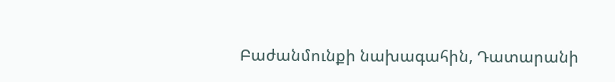Բաժանմունքի նախագահին, Դատարանի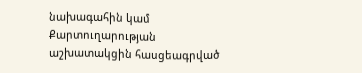նախագահին կամ Քարտուղարության աշխատակցին հասցեագրված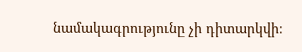նամակագրությունը չի դիտարկվի։